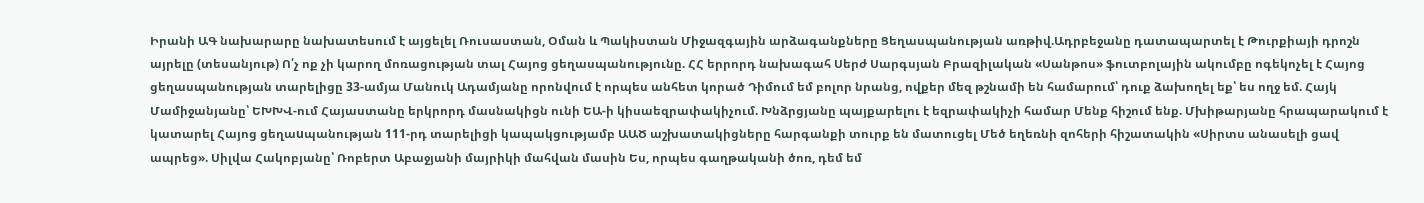Իրանի ԱԳ նախարարը նախատեսում է այցելել Ռուսաստան, Օման և Պակիստան Միջազգային արձագանքները Ցեղասպանության առթիվ.Ադրբեջանը դատապարտել է Թուրքիայի դրոշն այրելը (տեսանյութ) Ո՛չ ոք չի կարող մոռացության տալ Հայոց ցեղասպանությունը. ՀՀ երրորդ նախագահ Սերժ Սարգսյան Բրազիլական «Սանթոս» ֆուտբոլային ակումբը ոգեկոչել է Հայոց ցեղասպանության տարելիցը 33-ամյա Մանուկ Ադամյանը որոնվում է որպես անհետ կորած Դիմում եմ բոլոր նրանց, ովքեր մեզ թշնամի են համարում՝ դուք ձախողել եք՝ ես ողջ եմ. Հայկ Մամիջանյանը՝ ԵԽԽՎ-ում Հայաստանը երկրորդ մասնակիցն ունի ԵԱ-ի կիսաեզրափակիչում. Խնձրցյանը պայքարելու է եզրափակիչի համար Մենք հիշում ենք. Մխիթարյանը հրապարակում է կատարել Հայոց ցեղաuպանության 111-րդ տարելիցի կապակցությամբ ԱԱԾ աշխատակիցները հարգանքի տուրք են մատուցել Մեծ եղեռնի զոհերի հիշատակին «Սիրտս անասելի ցավ ապրեց». Սիլվա Հակոբյանը՝ Ռոբերտ Աբաջյանի մայրիկի մահվան մասին Ես, որպես գաղթականի ծոռ, դեմ եմ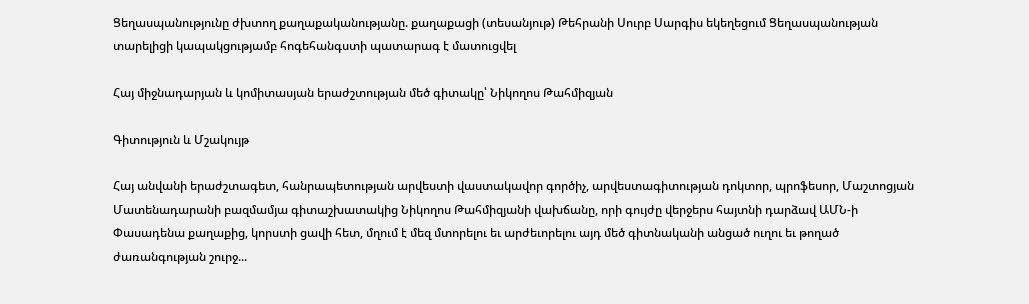Ցեղասպանությունը ժխտող քաղաքականությանը. քաղաքացի (տեսանյութ) Թեհրանի Սուրբ Սարգիս եկեղեցում Ցեղասպանության տարելիցի կապակցությամբ հոգեհանգստի պատարագ է մատուցվել

Հայ միջնադարյան և կոմիտասյան երաժշտության մեծ գիտակը՝ Նիկողոս Թահմիզյան

Գիտություն և Մշակույթ

Հայ անվանի երաժշտագետ, հանրապետության արվեստի վաստակավոր գործիչ, արվեստագիտության դոկտոր, պրոֆեսոր, Մաշտոցյան Մատենադարանի բազմամյա գիտաշխատակից Նիկողոս Թահմիզյանի վախճանը, որի գույժը վերջերս հայտնի դարձավ ԱՄՆ-ի Փասադենա քաղաքից, կորստի ցավի հետ, մղում է մեզ մտորելու եւ արժեւորելու այդ մեծ գիտնականի անցած ուղու եւ թողած ժառանգության շուրջ...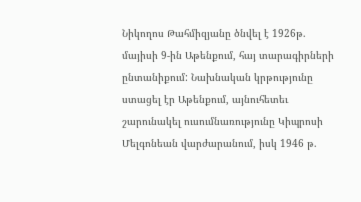Նիկողոս Թահմիզյանը ծնվել է 1926թ. մայիսի 9-ին Աթենքում, հայ տարագիրների ընտանիքում: Նախնական կրթությունը ստացել էր Աթենքում, այնուհետեւ շարունակել ուսումնառությունը Կիպրոսի Մելգոնեան վարժարանում, իսկ 1946 թ.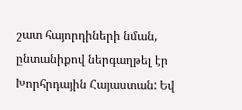շատ հայորդիների նման, ընտանիքով ներգաղթել էր Խորհրդային Հայաստան: Եվ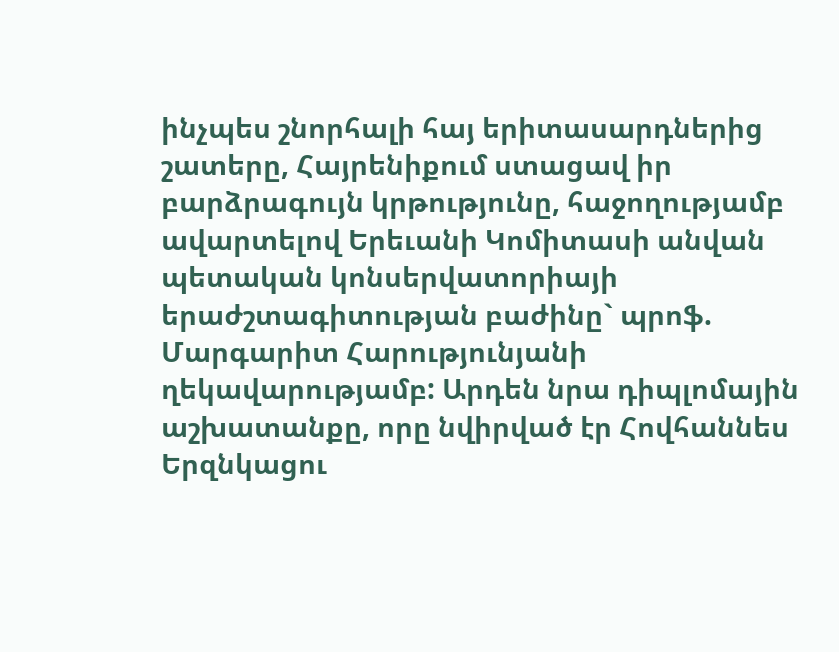ինչպես շնորհալի հայ երիտասարդներից շատերը, Հայրենիքում ստացավ իր բարձրագույն կրթությունը, հաջողությամբ ավարտելով Երեւանի Կոմիտասի անվան պետական կոնսերվատորիայի երաժշտագիտության բաժինը` պրոֆ. Մարգարիտ Հարությունյանի ղեկավարությամբ: Արդեն նրա դիպլոմային աշխատանքը, որը նվիրված էր Հովհաննես Երզնկացու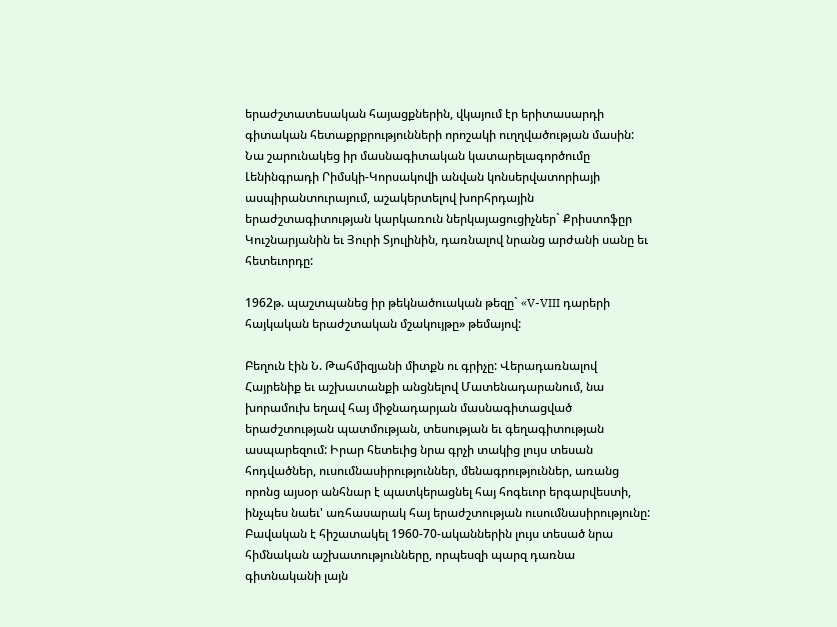երաժշտատեսական հայացքներին, վկայում էր երիտասարդի գիտական հետաքրքրությունների որոշակի ուղղվածության մասին: Նա շարունակեց իր մասնագիտական կատարելագործումը Լենինգրադի Րիմսկի-Կորսակովի անվան կոնսերվատորիայի ասպիրանտուրայում, աշակերտելով խորհրդային երաժշտագիտության կարկառուն ներկայացուցիչներ` Քրիստոֆըր Կուշնարյանին եւ Յուրի Տյուլինին, դառնալով նրանց արժանի սանը եւ հետեւորդը:

1962թ. պաշտպանեց իր թեկնածուական թեզը` «V-VIII դարերի հայկական երաժշտական մշակույթը» թեմայով:

Բեղուն էին Ն. Թահմիզյանի միտքն ու գրիչը: Վերադառնալով Հայրենիք եւ աշխատանքի անցնելով Մատենադարանում, նա խորամուխ եղավ հայ միջնադարյան մասնագիտացված երաժշտության պատմության, տեսության եւ գեղագիտության ասպարեզում: Իրար հետեւից նրա գրչի տակից լույս տեսան հոդվածներ, ուսումնասիրություններ, մենագրություններ, առանց որոնց այսօր անհնար է պատկերացնել հայ հոգեւոր երգարվեստի, ինչպես նաեւ' առհասարակ հայ երաժշտության ուսումնասիրությունը: Բավական է հիշատակել 1960-70-ականներին լույս տեսած նրա հիմնական աշխատությունները, որպեսզի պարզ դառնա գիտնականի լայն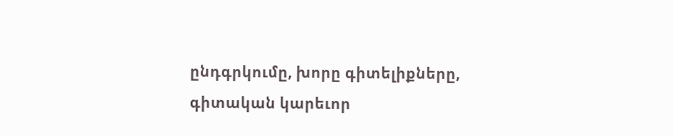ընդգրկումը, խորը գիտելիքները, գիտական կարեւոր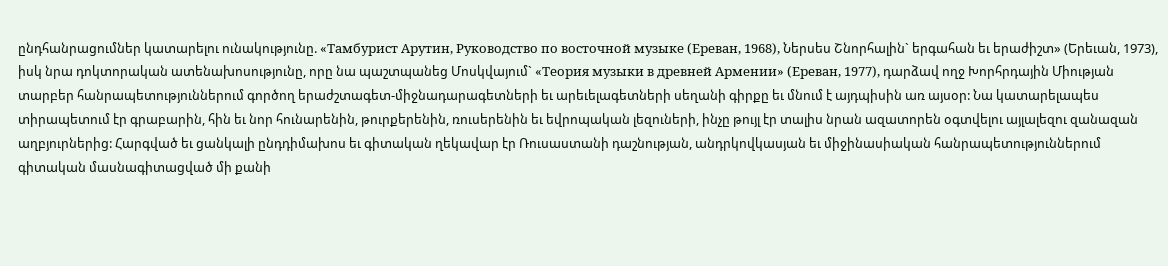ընդհանրացումներ կատարելու ունակությունը. «Тамбурист Арутин, Руководство по восточной музыке (Ереван, 1968), Ներսես Շնորհալին` երգահան եւ երաժիշտ» (Երեւան, 1973), իսկ նրա դոկտորական ատենախոսությունը, որը նա պաշտպանեց Մոսկվայում` «Теория музыки в древней Армении» (Ереван, 1977), դարձավ ողջ Խորհրդային Միության տարբեր հանրապետություններում գործող երաժշտագետ-միջնադարագետների եւ արեւելագետների սեղանի գիրքը եւ մնում է այդպիսին առ այսօր: Նա կատարելապես տիրապետում էր գրաբարին, հին եւ նոր հունարենին, թուրքերենին, ռուսերենին եւ եվրոպական լեզուների, ինչը թույլ էր տալիս նրան ազատորեն օգտվելու այլալեզու զանազան աղբյուրներից: Հարգված եւ ցանկալի ընդդիմախոս եւ գիտական ղեկավար էր Ռուսաստանի դաշնության, անդրկովկասյան եւ միջինասիական հանրապետություններում գիտական մասնագիտացված մի քանի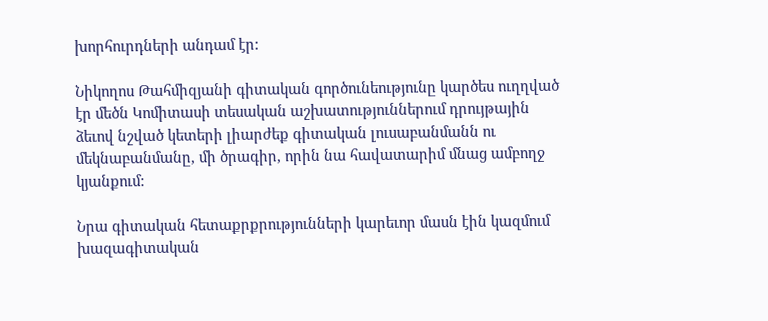խորհուրդների անդամ էր:

Նիկողոս Թահմիզյանի գիտական գործունեությունը կարծես ուղղված էր մեծն Կոմիտասի տեսական աշխատություններում դրույթային ձեւով նշված կետերի լիարժեք գիտական լուսաբանմանն ու մեկնաբանմանը, մի ծրագիր, որին նա հավատարիմ մնաց ամբողջ կյանքում:

Նրա գիտական հետաքրքրությունների կարեւոր մասն էին կազմում խազագիտական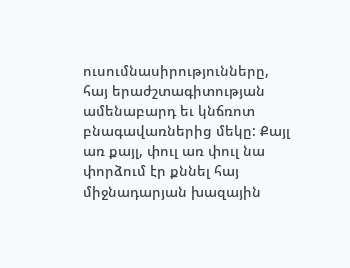ուսումնասիրությունները, հայ երաժշտագիտության ամենաբարդ եւ կնճռոտ բնագավառներից մեկը: Քայլ առ քայլ, փուլ առ փուլ նա փորձում էր քննել հայ միջնադարյան խազային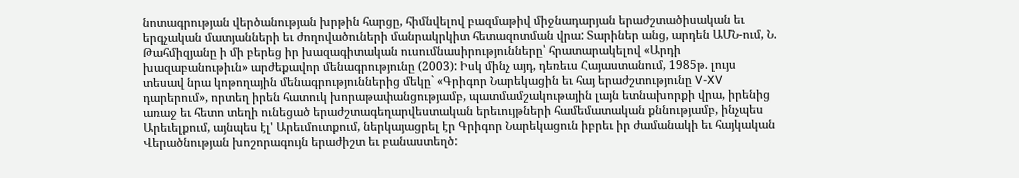նոտագրության վերծանության խրթին հարցը, հիմնվելով բազմաթիվ միջնադարյան երաժշտածիսական եւ երգչական մատյանների եւ ժողովածուների մանրակրկիտ հետազոտման վրա: Տարիներ անց, արդեն ԱՄՆ-ում, Ն. Թահմիզյանը ի մի բերեց իր խազագիտական ուսումնասիրությունները՝ հրատարակելով «Արդի խազաբանութիւն» արժեքավոր մենագրությունը (2003): Իսկ մինչ այդ, դեռեւս Հայաստանում, 1985թ. լույս տեսավ նրա կոթողային մենագրություններից մեկը` «Գրիգոր Նարեկացին եւ հայ երաժշտությունը V-XV դարերում», որտեղ իրեն հատուկ խորաթափանցությամբ, պատմամշակութային լայն ետնախորքի վրա, իրենից առաջ եւ հետո տեղի ունեցած երաժշտագեղարվեստական երեւույթների համեմատական քննությամբ, ինչպես Արեւելքում, այնպես էլ' Արեւմուտքում, ներկայացրել էր Գրիգոր Նարեկացուն իբրեւ իր ժամանակի եւ հայկական Վերածնության խոշորագույն երաժիշտ եւ բանաստեղծ: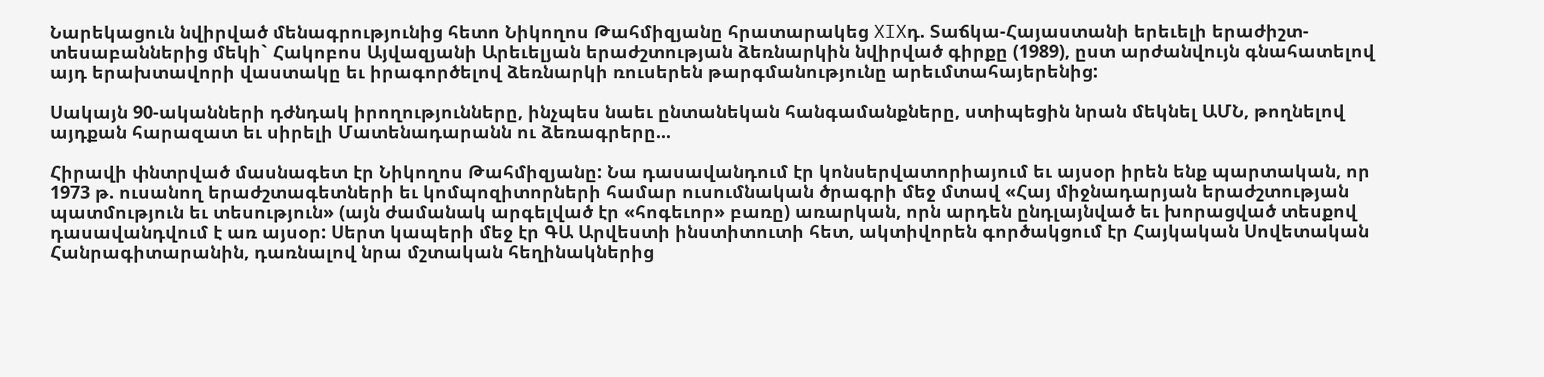Նարեկացուն նվիրված մենագրությունից հետո Նիկողոս Թահմիզյանը հրատարակեց XIXդ. Տաճկա-Հայաստանի երեւելի երաժիշտ-տեսաբաններից մեկի` Հակոբոս Այվազյանի Արեւելյան երաժշտության ձեռնարկին նվիրված գիրքը (1989), ըստ արժանվույն գնահատելով այդ երախտավորի վաստակը եւ իրագործելով ձեռնարկի ռուսերեն թարգմանությունը արեւմտահայերենից:

Սակայն 90-ականների դժնդակ իրողությունները, ինչպես նաեւ ընտանեկան հանգամանքները, ստիպեցին նրան մեկնել ԱՄՆ, թողնելով այդքան հարազատ եւ սիրելի Մատենադարանն ու ձեռագրերը...

Հիրավի փնտրված մասնագետ էր Նիկողոս Թահմիզյանը: Նա դասավանդում էր կոնսերվատորիայում եւ այսօր իրեն ենք պարտական, որ 1973 թ. ուսանող երաժշտագետների եւ կոմպոզիտորների համար ուսումնական ծրագրի մեջ մտավ «Հայ միջնադարյան երաժշտության պատմություն եւ տեսություն» (այն ժամանակ արգելված էր «հոգեւոր» բառը) առարկան, որն արդեն ընդլայնված եւ խորացված տեսքով դասավանդվում է առ այսօր: Սերտ կապերի մեջ էր ԳԱ Արվեստի ինստիտուտի հետ, ակտիվորեն գործակցում էր Հայկական Սովետական Հանրագիտարանին, դառնալով նրա մշտական հեղինակներից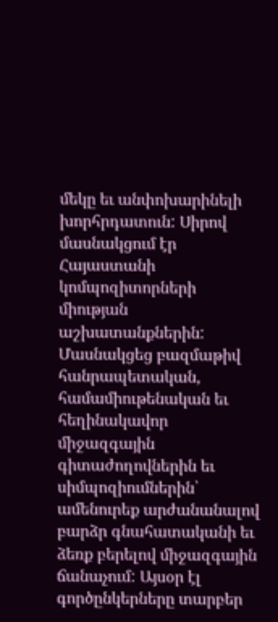մեկը եւ անփոխարինելի խորհրդատուն: Սիրով մասնակցում էր Հայաստանի կոմպոզիտորների միության աշխատանքներին: Մասնակցեց բազմաթիվ հանրապետական, համամիութենական եւ հեղինակավոր միջազգային գիտաժողովներին եւ սիմպոզիումներին՝ ամենուրեք արժանանալով բարձր գնահատականի եւ ձեռք բերելով միջազգային ճանաչում: Այսօր էլ գործընկերները տարբեր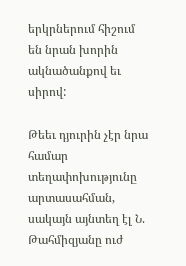երկրներում հիշում են նրան խորին ակնածանքով եւ սիրով:

Թեեւ դյուրին չէր նրա համար տեղափոխությունը արտասահման, սակայն այնտեղ էլ Ն. Թահմիզյանը ուժ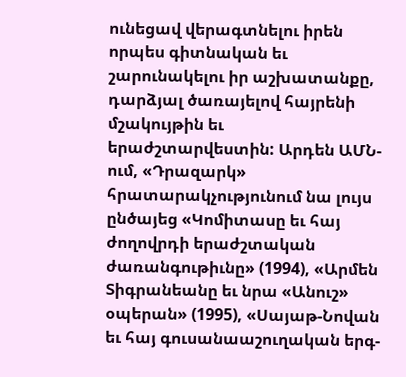ունեցավ վերագտնելու իրեն որպես գիտնական եւ շարունակելու իր աշխատանքը, դարձյալ ծառայելով հայրենի մշակույթին եւ երաժշտարվեստին: Արդեն ԱՄՆ- ում, «Դրազարկ» հրատարակչությունում նա լույս ընծայեց «Կոմիտասը եւ հայ ժողովրդի երաժշտական ժառանգութիւնը» (1994), «Արմեն Տիգրանեանը եւ նրա «Անուշ» օպերան» (1995), «Սայաթ-Նովան եւ հայ գուսանաաշուղական երգ-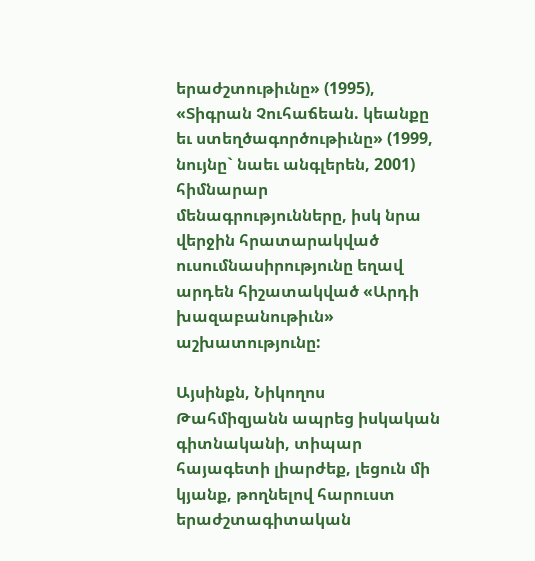երաժշտութիւնը» (1995), «Տիգրան Չուհաճեան. կեանքը եւ ստեղծագործութիւնը» (1999, նույնը` նաեւ անգլերեն, 2001) հիմնարար մենագրությունները, իսկ նրա վերջին հրատարակված ուսումնասիրությունը եղավ արդեն հիշատակված «Արդի խազաբանութիւն» աշխատությունը:

Այսինքն, Նիկողոս Թահմիզյանն ապրեց իսկական գիտնականի, տիպար հայագետի լիարժեք, լեցուն մի կյանք, թողնելով հարուստ երաժշտագիտական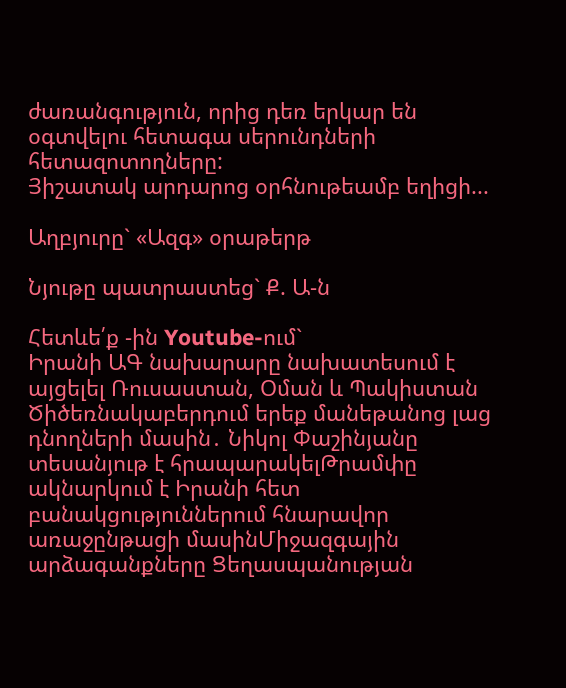ժառանգություն, որից դեռ երկար են օգտվելու հետագա սերունդների հետազոտողները:
Յիշատակ արդարոց օրհնութեամբ եղիցի...

Աղբյուրը` «Ազգ» օրաթերթ

Նյութը պատրաստեց` Ք. Ա-ն

Հետևե՛ք -ին Youtube-ում`
Իրանի ԱԳ նախարարը նախատեսում է այցելել Ռուսաստան, Օման և Պակիստան Ծիծեռնակաբերդում երեք մանեթանոց լաց դնողների մասին․ Նիկոլ Փաշինյանը տեսանյութ է հրապարակելԹրամփը ակնարկում է Իրանի հետ բանակցություններում հնարավոր առաջընթացի մասինՄիջազգային արձագանքները Ցեղասպանության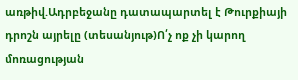առթիվ.Ադրբեջանը դատապարտել է Թուրքիայի դրոշն այրելը (տեսանյութ)Ո՛չ ոք չի կարող մոռացության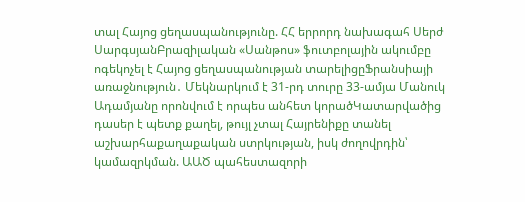տալ Հայոց ցեղասպանությունը. ՀՀ երրորդ նախագահ Սերժ ՍարգսյանԲրազիլական «Սանթոս» ֆուտբոլային ակումբը ոգեկոչել է Հայոց ցեղասպանության տարելիցըՖրանսիայի առաջնություն․ Մեկնարկում է 31-րդ տուրը 33-ամյա Մանուկ Ադամյանը որոնվում է որպես անհետ կորածԿատարվածից դասեր է պետք քաղել, թույլ չտալ Հայրենիքը տանել աշխարհաքաղաքական ստրկության, իսկ ժողովրդին՝ կամազրկման. ԱԱԾ պահեստազորի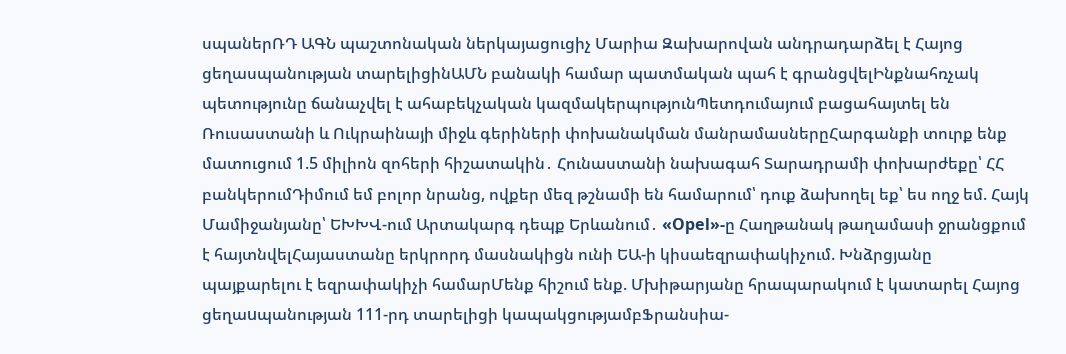սպաներՌԴ ԱԳՆ պաշտոնական ներկայացուցիչ Մարիա Զախարովան անդրադարձել է Հայոց ցեղասպանության տարելիցինԱՄՆ բանակի համար պատմական պահ է գրանցվելԻնքնահռչակ պետությունը ճանաչվել է ահաբեկչական կազմակերպությունՊետդումայում բացահայտել են Ռուսաստանի և Ուկրաինայի միջև գերիների փոխանակման մանրամասներըՀարգանքի տուրք ենք մատուցում 1.5 միլիոն զոհերի հիշատակին․ Հունաստանի նախագահ Տարադրամի փոխարժեքը՝ ՀՀ բանկերումԴիմում եմ բոլոր նրանց, ովքեր մեզ թշնամի են համարում՝ դուք ձախողել եք՝ ես ողջ եմ. Հայկ Մամիջանյանը՝ ԵԽԽՎ-ում Արտակարգ դեպք Երևանում․ «Opel»-ը Հաղթանակ թաղամասի ջրանցքում է հայտնվելՀայաստանը երկրորդ մասնակիցն ունի ԵԱ-ի կիսաեզրափակիչում. Խնձրցյանը պայքարելու է եզրափակիչի համարՄենք հիշում ենք. Մխիթարյանը հրապարակում է կատարել Հայոց ցեղաuպանության 111-րդ տարելիցի կապակցությամբՖրանսիա-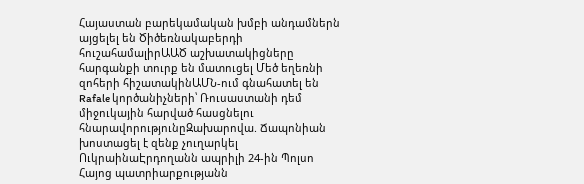Հայաստան բարեկամական խմբի անդամներն այցելել են Ծիծեռնակաբերդի հուշահամալիրԱԱԾ աշխատակիցները հարգանքի տուրք են մատուցել Մեծ եղեռնի զոհերի հիշատակինԱՄՆ-ում գնահատել են Rafale կործանիչների՝ Ռուսաստանի դեմ միջուկային հարված հասցնելու հնարավորությունըԶախարովա. Ճապոնիան խոստացել է զենք չուղարկել ՈւկրաինաԷրդողանն ապրիլի 24-ին Պոլսո Հայոց պատրիարքությանն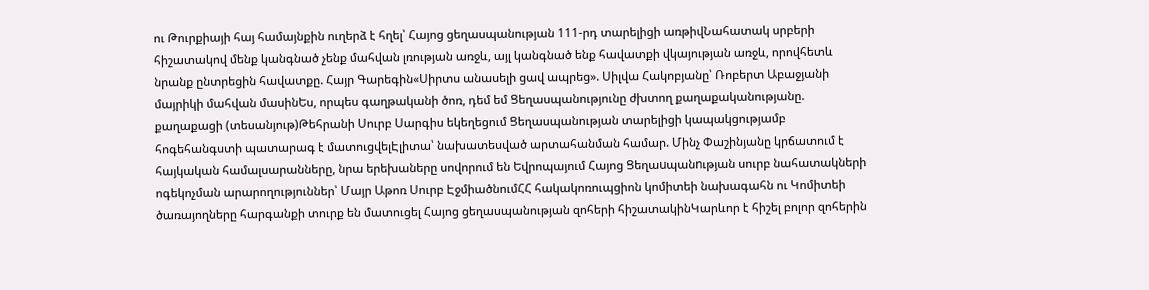ու Թուրքիայի հայ համայնքին ուղերձ է հղել՝ Հայոց ցեղասպանության 111-րդ տարելիցի առթիվՆահատակ սրբերի հիշատակով մենք կանգնած չենք մահվան լռության առջև, այլ կանգնած ենք հավատքի վկայության առջև, որովհետև նրանք ընտրեցին հավատքը. Հայր Գարեգին«Սիրտս անասելի ցավ ապրեց». Սիլվա Հակոբյանը՝ Ռոբերտ Աբաջյանի մայրիկի մահվան մասինԵս, որպես գաղթականի ծոռ, դեմ եմ Ցեղասպանությունը ժխտող քաղաքականությանը. քաղաքացի (տեսանյութ)Թեհրանի Սուրբ Սարգիս եկեղեցում Ցեղասպանության տարելիցի կապակցությամբ հոգեհանգստի պատարագ է մատուցվելԷլիտա՝ նախատեսված արտահանման համար. Մինչ Փաշինյանը կրճատում է հայկական համալսարանները, նրա երեխաները սովորում են Եվրոպայում Հայոց Ցեղաuպանnւթյան սուրբ նահատակների ոգեկոչման արարողություններ՝ Մայր Աթոռ Սուրբ ԷջմիածնումՀՀ հակակոռուպցիոն կոմիտեի նախագահն ու Կոմիտեի ծառայողները հարգանքի տուրք են մատուցել Հայոց ցեղասպանության զոհերի հիշատակինԿարևոր է հիշել բոլոր զոհերին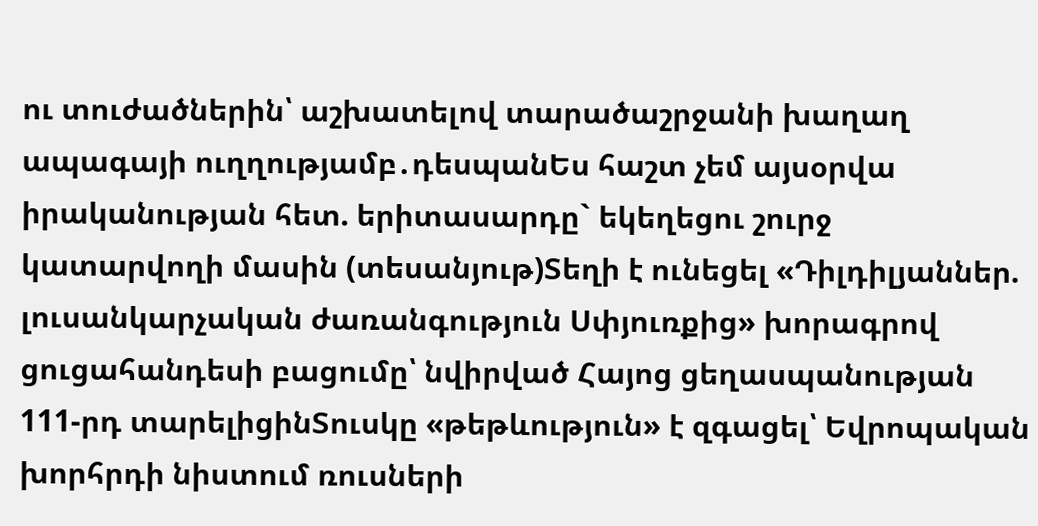ու տուժածներին՝ աշխատելով տարածաշրջանի խաղաղ ապագայի ուղղությամբ․դեսպանԵս հաշտ չեմ այսօրվա իրականության հետ. երիտասարդը` եկեղեցու շուրջ կատարվողի մասին (տեսանյութ)Տեղի է ունեցել «Դիլդիլյաններ. լուսանկարչական ժառանգություն Սփյուռքից» խորագրով ցուցահանդեսի բացումը՝ նվիրված Հայոց ցեղասպանության 111-րդ տարելիցինՏուսկը «թեթևություն» է զգացել՝ Եվրոպական խորհրդի նիստում ռուսների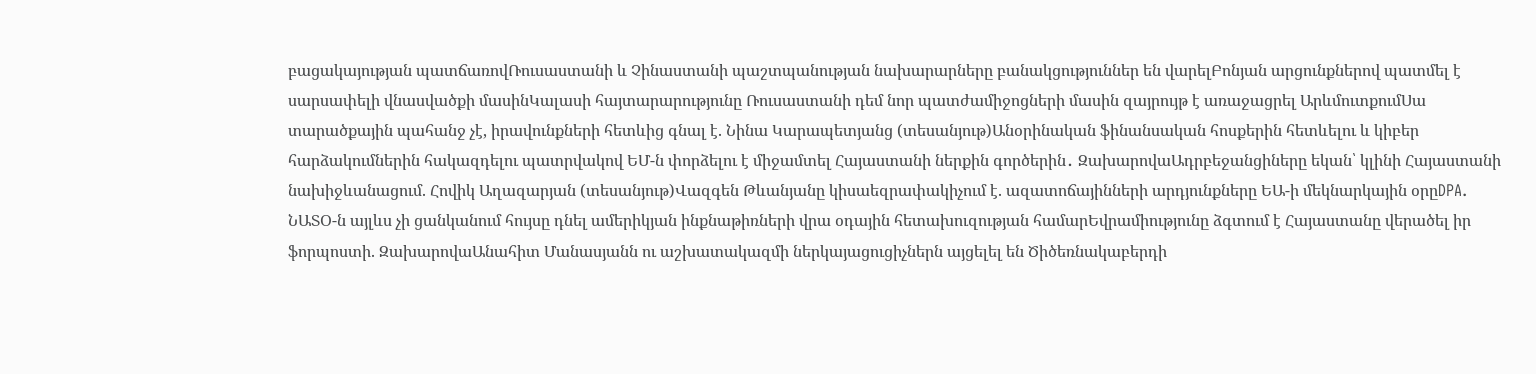բացակայության պատճառովՌուսաստանի և Չինաստանի պաշտպանության նախարարները բանակցություններ են վարելԲոնյան արցունքներով պատմել է սարսափելի վնասվածքի մասինԿալասի հայտարարությունը Ռուսաստանի դեմ նոր պատժամիջոցների մասին զայրույթ է առաջացրել ԱրևմուտքումՍա տարածքային պահանջ չէ, իրավունքների հետևից գնալ է. Նինա Կարապետյանց (տեսանյութ)Անօրինական ֆինանսական հոսքերին հետևելու և կիբեր հարձակումներին հակազդելու պատրվակով ԵՄ-ն փորձելու է միջամտել Հայաստանի ներքին գործերին․ ԶախարովաԱդրբեջանցիները եկան՝ կլինի Հայաստանի նախիջևանացում. Հովիկ Աղազարյան (տեսանյութ)Վազգեն Թևանյանը կիսաեզրափակիչում է. ազատոճայինների արդյունքները ԵԱ-ի մեկնարկային օրըDPA. ՆԱՏՕ-ն այլևս չի ցանկանում հույսը դնել ամերիկյան ինքնաթիռների վրա օդային հետախուզության համարԵվրամիությունը ձգտում է Հայաստանը վերածել իր ֆորպոստի. ԶախարովաԱնահիտ Մանասյանն ու աշխատակազմի ներկայացուցիչներն այցելել են Ծիծեռնակաբերդի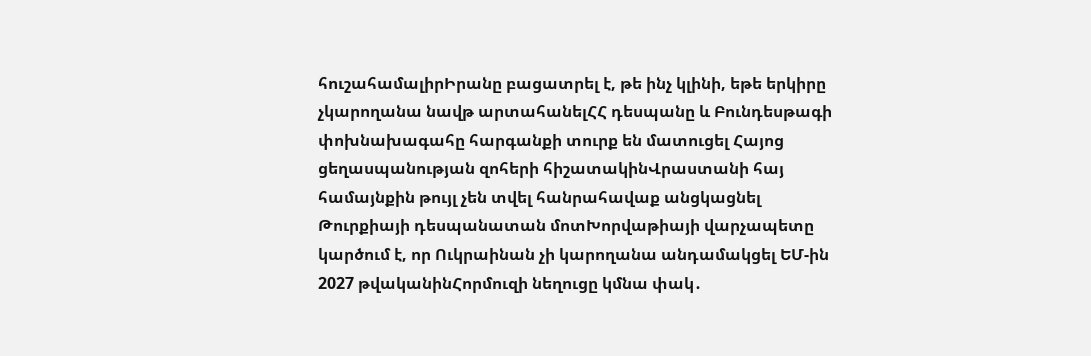հուշահամալիրԻրանը բացատրել է, թե ինչ կլինի, եթե երկիրը չկարողանա նավթ արտահանելՀՀ դեսպանը և Բունդեսթագի փոխնախագահը հարգանքի տուրք են մատուցել Հայոց ցեղասպանության զոհերի հիշատակինՎրաստանի հայ համայնքին թույլ չեն տվել հանրահավաք անցկացնել Թուրքիայի դեսպանատան մոտԽորվաթիայի վարչապետը կարծում է, որ Ուկրաինան չի կարողանա անդամակցել ԵՄ-ին 2027 թվականինՀորմուզի նեղուցը կմնա փակ․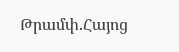Թրամփ.Հայոց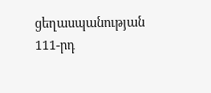ցեղասպանության 111-րդ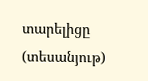տարելիցը (տեսանյութ)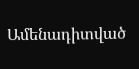Ամենադիտված